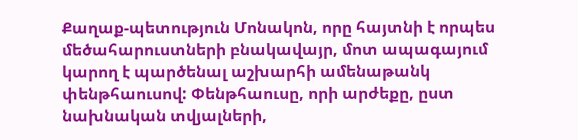Քաղաք-պետություն Մոնակոն, որը հայտնի է որպես մեծահարուստների բնակավայր, մոտ ապագայում կարող է պարծենալ աշխարհի ամենաթանկ փենթհաուսով: Փենթհաուսը, որի արժեքը, ըստ նախնական տվյալների,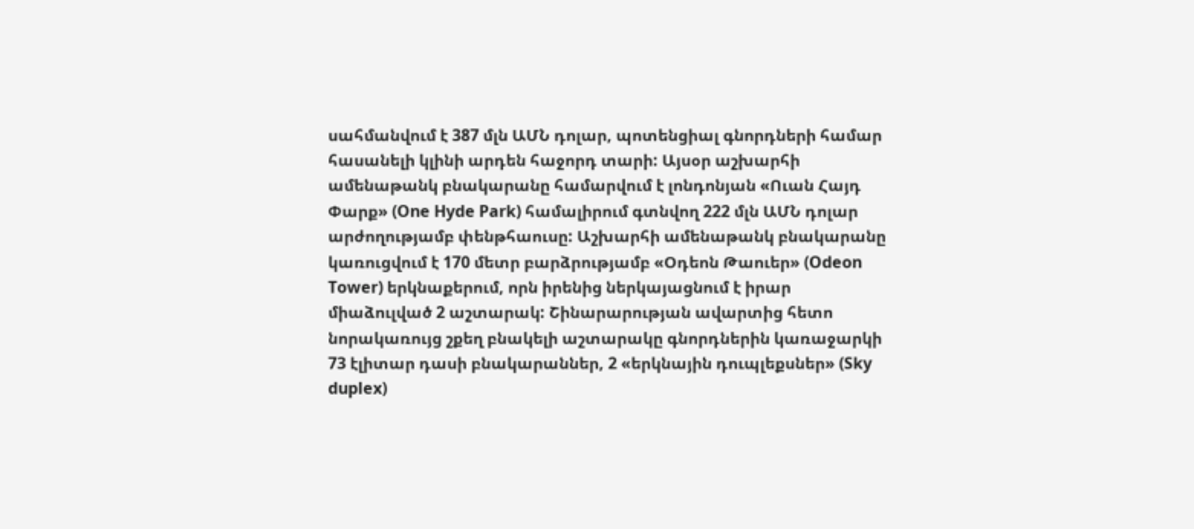սահմանվում է 387 մլն ԱՄՆ դոլար, պոտենցիալ գնորդների համար հասանելի կլինի արդեն հաջորդ տարի: Այսօր աշխարհի ամենաթանկ բնակարանը համարվում է լոնդոնյան «Ուան Հայդ Փարք» (One Hyde Park) համալիրում գտնվող 222 մլն ԱՄՆ դոլար արժողությամբ փենթհաուսը: Աշխարհի ամենաթանկ բնակարանը կառուցվում է 170 մետր բարձրությամբ «Օդեոն Թաուեր» (Odeon Tower) երկնաքերում, որն իրենից ներկայացնում է իրար միաձուլված 2 աշտարակ: Շինարարության ավարտից հետո նորակառույց շքեղ բնակելի աշտարակը գնորդներին կառաջարկի 73 էլիտար դասի բնակարաններ, 2 «երկնային դուպլեքսներ» (Sky duplex)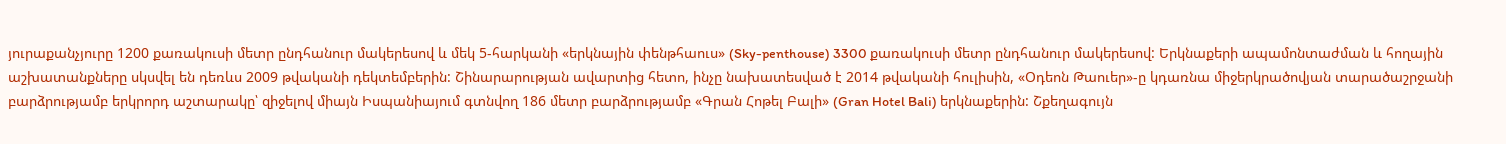յուրաքանչյուրը 1200 քառակուսի մետր ընդհանուր մակերեսով և մեկ 5-հարկանի «երկնային փենթհաուս» (Sky-penthouse) 3300 քառակուսի մետր ընդհանուր մակերեսով: Երկնաքերի ապամոնտաժման և հողային աշխատանքները սկսվել են դեռևս 2009 թվականի դեկտեմբերին: Շինարարության ավարտից հետո, ինչը նախատեսված է 2014 թվականի հուլիսին, «Օդեոն Թաուեր»-ը կդառնա միջերկրածովյան տարածաշրջանի բարձրությամբ երկրորդ աշտարակը՝ զիջելով միայն Իսպանիայում գտնվող 186 մետր բարձրությամբ «Գրան Հոթել Բալի» (Gran Hotel Bali) երկնաքերին: Շքեղագույն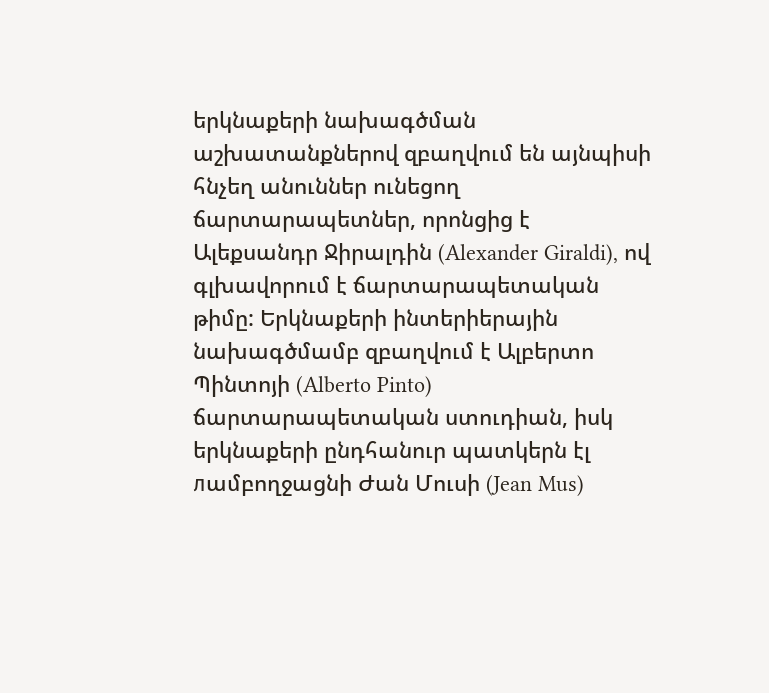երկնաքերի նախագծման աշխատանքներով զբաղվում են այնպիսի հնչեղ անուններ ունեցող ճարտարապետներ, որոնցից է Ալեքսանդր Ջիրալդին (Alexander Giraldi), ով գլխավորում է ճարտարապետական թիմը: Երկնաքերի ինտերիերային նախագծմամբ զբաղվում է Ալբերտո Պինտոյի (Alberto Pinto) ճարտարապետական ստուդիան, իսկ երկնաքերի ընդհանուր պատկերն էլ лամբողջացնի Ժան Մուսի (Jean Mus)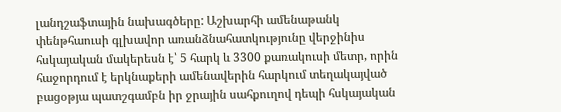լանդշաֆտային նախագծերը: Աշխարհի ամենաթանկ փենթհաուսի գլխավոր առանձնահատկությունը վերջինիս հսկայական մակերեսն է՝ 5 հարկ և 3300 քառակուսի մետր, որին հաջորդում է երկնաքերի ամենավերին հարկում տեղակայված բացօթյա պատշգամբն իր ջրային սահքուղով դեպի հսկայական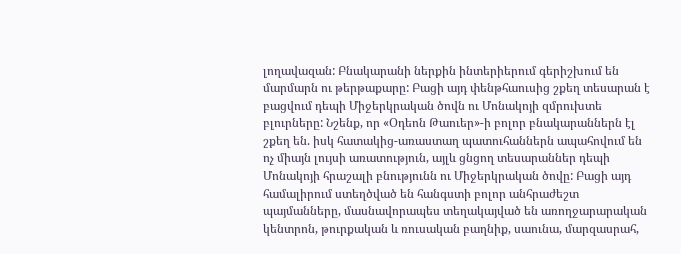լողավազան: Բնակարանի ներքին ինտերիերում գերիշխում են մարմարն ու թերթաքարը: Բացի այդ փենթհաուսից շքեղ տեսարան է բացվում դեպի Միջերկրական ծովն ու Մոնակոյի զմրուխտե բլուրները: Նշենք, որ «Օդեոն Թաուեր»-ի բոլոր բնակարաններն էլ շքեղ են. իսկ հատակից-առաստաղ պատուհաններն ապահովում են ոչ միայն լույսի առատություն, այլև ցնցող տեսարաններ դեպի Մոնակոյի հրաշալի բնությունն ու Միջերկրական ծովը: Բացի այդ համալիրում ստեղծված են հանգստի բոլոր անհրաժեշտ պայմանները, մասնավորապես տեղակայված են առողջարարական կենտրոն, թուրքական և ռուսական բաղնիք, սաունա, մարզասրահ,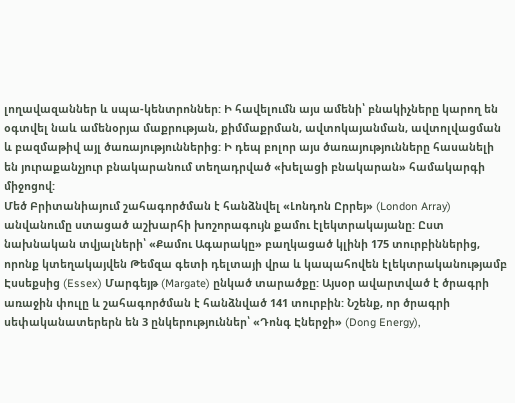լողավազաններ և սպա-կենտրոններ: Ի հավելումն այս ամենի՝ բնակիչները կարող են օգտվել նաև ամենօրյա մաքրության, քիմմաքրման, ավտոկայանման, ավտոլվացման և բազմաթիվ այլ ծառայություններից: Ի դեպ բոլոր այս ծառայությունները հասանելի են յուրաքանչյուր բնակարանում տեղադրված «խելացի բնակարան» համակարգի միջոցով:
Մեծ Բրիտանիայում շահագործման է հանձնվել «Լոնդոն Ըրրեյ» (London Array) անվանումը ստացած աշխարհի խոշորագույն քամու էլեկտրակայանը: Ըստ նախնական տվյալների՝ «Քամու Ագարակը» բաղկացած կլինի 175 տուրբիններից, որոնք կտեղակայվեն Թեմզա գետի դելտայի վրա և կապահովեն էլեկտրականությամբ Էսսեքսից (Essex) Մարգեյթ (Margate) ընկած տարածքը: Այսօր ավարտված է ծրագրի առաջին փուլը և շահագործման է հանձնված 141 տուրբին: Նշենք, որ ծրագրի սեփականատերերն են 3 ընկերություններ՝ «Դոնգ Էներջի» (Dong Energy),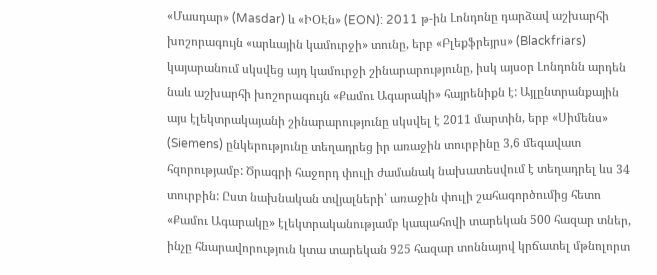«Մասդար» (Masdar) և «ԻՕԷն» (EON): 2011 թ-ին Լոնդոնը դարձավ աշխարհի խոշորագույն «արևային կամուրջի» տունը, երբ «Բլեքֆրեյրս» (Blackfriars) կայարանում սկսվեց այդ կամուրջի շինարարությունը, իսկ այսօր Լոնդոնն արդեն նաև աշխարհի խոշորագույն «Քամու Ագարակի» հայրենիքն է: Այլընտրանքային այս էլեկտրակայանի շինարարությունը սկսվել է 2011 մարտին, երբ «Սիմենս» (Siemens) ընկերությունը տեղադրեց իր առաջին տուրբինը 3,6 մեգավատ հզորությամբ: Ծրագրի հաջորդ փուլի ժամանակ նախատեսվում է տեղադրել ևս 34 տուրբին: Ըստ նախնական տվյալների՝ առաջին փուլի շահագործումից հետո «Քամու Ագարակը» էլեկտրականությամբ կապահովի տարեկան 500 հազար տներ, ինչը հնարավորություն կտա տարեկան 925 հազար տոննայով կրճատել մթնոլորտ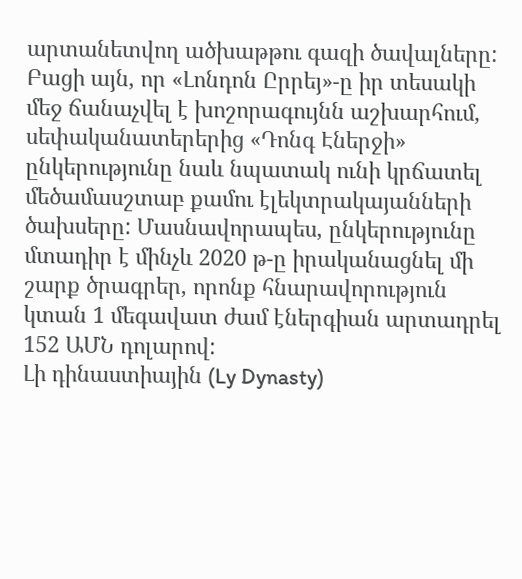արտանետվող ածխաթթու գազի ծավալները: Բացի այն, որ «Լոնդոն Ըրրեյ»-ը իր տեսակի մեջ ճանաչվել է խոշորագույնն աշխարհում, սեփականատերերից «Դոնգ Էներջի» ընկերությունը նաև նպատակ ունի կրճատել մեծամասշտաբ քամու էլեկտրակայանների ծախսերը: Մասնավորապես, ընկերությունը մտադիր է մինչև 2020 թ-ը իրականացնել մի շարք ծրագրեր, որոնք հնարավորություն կտան 1 մեգավատ ժամ էներգիան արտադրել 152 ԱՄՆ դոլարով:
Լի դինաստիային (Ly Dynasty)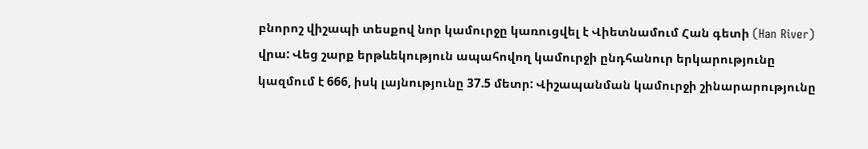բնորոշ վիշապի տեսքով նոր կամուրջը կառուցվել է Վիետնամում Հան գետի (Han River) վրա: Վեց շարք երթևեկություն ապահովող կամուրջի ընդհանուր երկարությունը կազմում է 666, իսկ լայնությունը 37.5 մետր: Վիշապանման կամուրջի շինարարությունը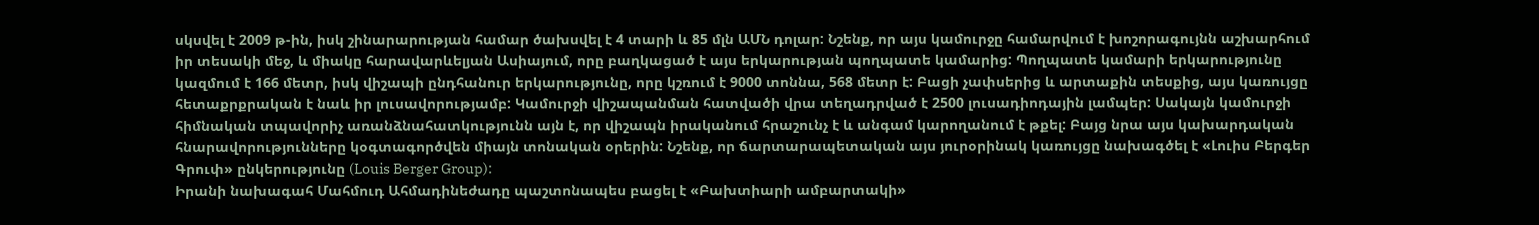սկսվել է 2009 թ-ին, իսկ շինարարության համար ծախսվել է 4 տարի և 85 մլն ԱՄՆ դոլար: Նշենք, որ այս կամուրջը համարվում է խոշորագույնն աշխարհում իր տեսակի մեջ, և միակը հարավարևելյան Ասիայում, որը բաղկացած է այս երկարության պողպատե կամարից: Պողպատե կամարի երկարությունը կազմում է 166 մետր, իսկ վիշապի ընդհանուր երկարությունը, որը կշռում է 9000 տոննա, 568 մետր է: Բացի չափսերից և արտաքին տեսքից, այս կառույցը հետաքրքրական է նաև իր լուսավորությամբ: Կամուրջի վիշապանման հատվածի վրա տեղադրված է 2500 լուսադիոդային լամպեր: Սակայն կամուրջի հիմնական տպավորիչ առանձնահատկությունն այն է, որ վիշապն իրականում հրաշունչ է և անգամ կարողանում է թքել: Բայց նրա այս կախարդական հնարավորությունները կօգտագործվեն միայն տոնական օրերին: Նշենք, որ ճարտարապետական այս յուրօրինակ կառույցը նախագծել է «Լուիս Բերգեր Գրուփ» ընկերությունը (Louis Berger Group):
Իրանի նախագահ Մահմուդ Ահմադինեժադը պաշտոնապես բացել է «Բախտիարի ամբարտակի»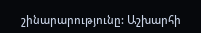շինարարությունը: Աշխարհի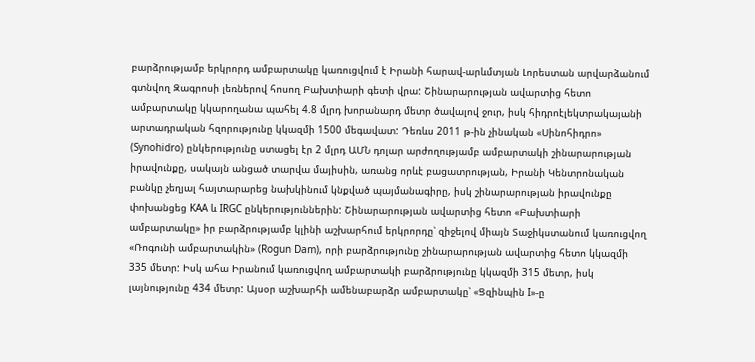բարձրությամբ երկրորդ ամբարտակը կառուցվում է Իրանի հարավ-արևմտյան Լորեստան արվարձանում գտնվող Զագրոսի լեռներով հոսող Բախտիարի գետի վրա: Շինարարության ավարտից հետո ամբարտակը կկարողանա պահել 4.8 մլրդ խորանարդ մետր ծավալով ջուր, իսկ հիդրոէլեկտրակայանի արտադրական հզորությունը կկազմի 1500 մեգավատ: Դեռևս 2011 թ-ին չինական «Սինոհիդրո» (Synohidro) ընկերությունը ստացել էր 2 մլրդ ԱՄՆ դոլար արժողությամբ ամբարտակի շինարարության իրավունքը, սակայն անցած տարվա մայիսին, առանց որևէ բացատրության, Իրանի Կենտրոնական բանկը չեղյալ հայտարարեց նախկինում կնքված պայմանագիրը, իսկ շինարարության իրավունքը փոխանցեց KAA և IRGC ընկերություններին: Շինարարության ավարտից հետո «Բախտիարի ամբարտակը» իր բարձրությամբ կլինի աշխարհում երկրորդը՝ զիջելով միայն Տաջիկստանում կառուցվող «Ռոգունի ամբարտակին» (Rogun Dam), որի բարձրությունը շինարարության ավարտից հետո կկազմի 335 մետր: Իսկ ահա Իրանում կառուցվող ամբարտակի բարձրությունը կկազմի 315 մետր, իսկ լայնությունը 434 մետր: Այսօր աշխարհի ամենաբարձր ամբարտակը՝ «Ցզինպին I»-ը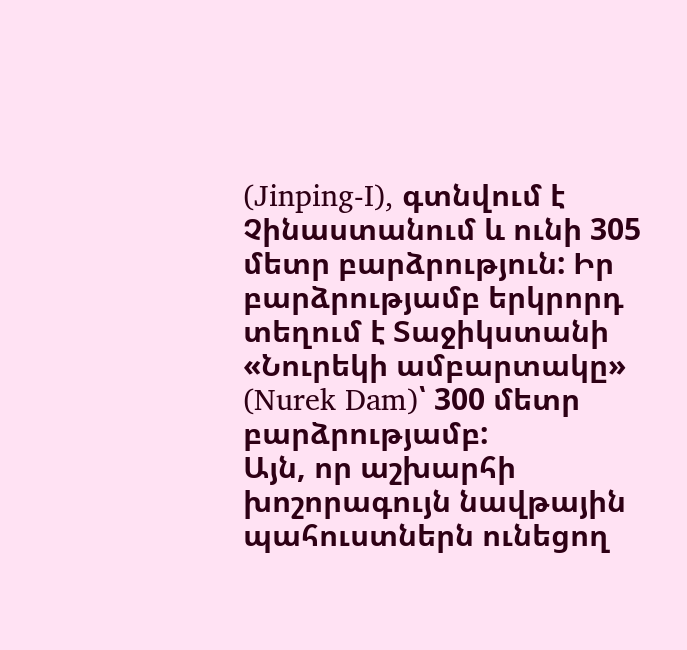(Jinping-I), գտնվում է Չինաստանում և ունի 305 մետր բարձրություն: Իր բարձրությամբ երկրորդ տեղում է Տաջիկստանի «Նուրեկի ամբարտակը» (Nurek Dam)՝ 300 մետր բարձրությամբ:
Այն, որ աշխարհի խոշորագույն նավթային պահուստներն ունեցող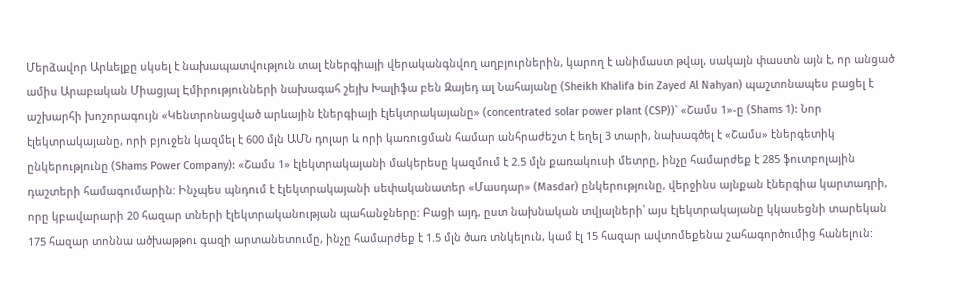Մերձավոր Արևելքը սկսել է նախապատվություն տալ էներգիայի վերականգնվող աղբյուրներին, կարող է անիմաստ թվալ, սակայն փաստն այն է, որ անցած ամիս Արաբական Միացյալ Էմիրությունների նախագահ շեյխ Խալիֆա բեն Զայեդ ալ Նահայանը (Sheikh Khalifa bin Zayed Al Nahyan) պաշտոնապես բացել է աշխարհի խոշորագույն «Կենտրոնացված արևային էներգիայի էլեկտրակայանը» (concentrated solar power plant (CSP))` «Շամս 1»-ը (Shams 1): Նոր էլեկտրակայանը, որի բյուջեն կազմել է 600 մլն ԱՄՆ դոլար և որի կառուցման համար անհրաժեշտ է եղել 3 տարի, նախագծել է «Շամս» էներգետիկ ընկերությունը (Shams Power Company): «Շամս 1» էլեկտրակայանի մակերեսը կազմում է 2.5 մլն քառակուսի մետրը, ինչը համարժեք է 285 ֆուտբոլային դաշտերի համագումարին: Ինչպես պնդում է էլեկտրակայանի սեփականատեր «Մասդար» (Masdar) ընկերությունը, վերջինս այնքան էներգիա կարտադրի, որը կբավարարի 20 հազար տների էլեկտրականության պահանջները: Բացի այդ, ըստ նախնական տվյալների՝ այս էլեկտրակայանը կկասեցնի տարեկան 175 հազար տոննա ածխաթթու գազի արտանետումը, ինչը համարժեք է 1.5 մլն ծառ տնկելուն, կամ էլ 15 հազար ավտոմեքենա շահագործումից հանելուն: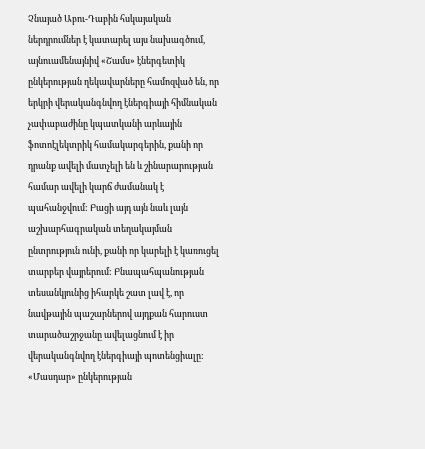Չնայած Աբու-Դաբին հսկայական ներդրումներ է կատարել այս նախագծում, այնուամենայնիվ «Շամս» էներգետիկ ընկերության ղեկավարները համոզված են, որ երկրի վերականգնվող էներգիայի հիմնական չափաբաժինը կպատկանի արևային ֆոտոէլեկտրիկ համակարգերին, քանի որ դրանք ավելի մատչելի են և շինարարության համար ավելի կարճ ժամանակ է պահանջվում: Բացի այդ այն նաև լայն աշխարհագրական տեղակայման ընտրություն ունի, քանի որ կարելի է կառուցել տարբեր վայրերում: Բնապահպանության տեսանկյունից իհարկե շատ լավ է, որ նավթային պաշարներով այդքան հարուստ տարածաշրջանը ավելացնում է իր վերականգնվող էներգիայի պոտենցիալը: «Մասդար» ընկերության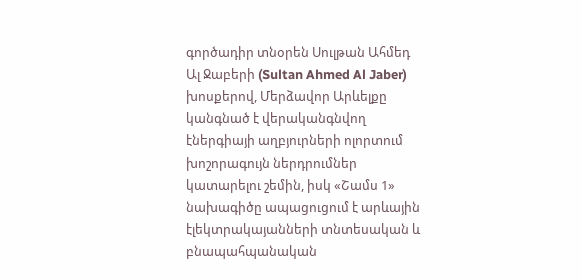գործադիր տնօրեն Սուլթան Ահմեդ Ալ Ջաբերի (Sultan Ahmed Al Jaber) խոսքերով, Մերձավոր Արևելքը կանգնած է վերականգնվող էներգիայի աղբյուրների ոլորտում խոշորագույն ներդրումներ կատարելու շեմին, իսկ «Շամս 1» նախագիծը ապացուցում է արևային էլեկտրակայանների տնտեսական և բնապահպանական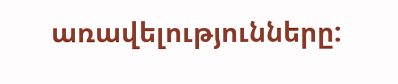առավելությունները: